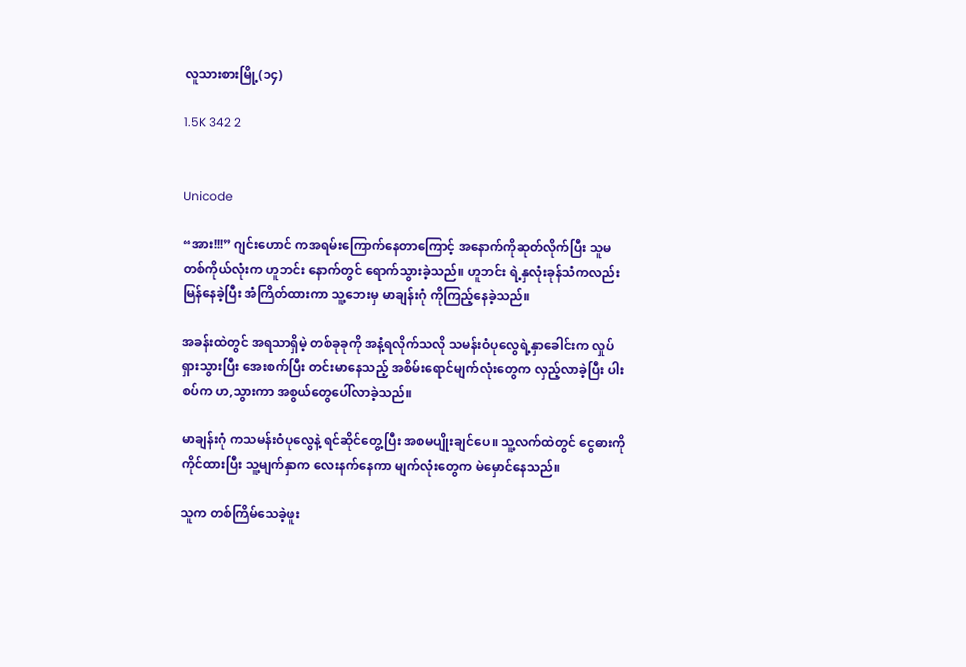လူသားစားမြို့(၁၄)

1.5K 342 2


Unicode

“အား!!!” ဂျင်းဟောင် ကအရမ်းကြောက်နေတာကြောင့် အနောက်ကိုဆုတ်လိုက်ပြီး သူမတစ်ကိုယ်လုံးက ဟူဘင်း နောက်တွင် ရောက်သွားခဲ့သည်။ ဟူဘင်း ရဲ့နှလုံးခုန်သံကလည်း မြန်နေခဲ့ပြီး အံကြိတ်ထားကာ သူ့ဘေးမှ မာချန်းဂုံ ကိုကြည့်နေခဲ့သည်။

အခန်းထဲတွင် အရသာရှိမဲ့ တစ်ခုခုကို အနံ့ရလိုက်သလို သမန်းဝံပုလွေရဲ့နှာခေါင်းက လှုပ်ရှားသွားပြီး အေးစက်ပြီး တင်းမာနေသည့် အစိမ်းရောင်မျက်လုံးတွေက လှည့်လာခဲ့ပြီး ပါးစပ်က ဟ,သွားကာ အစွယ်တွေပေါ်လာခဲ့သည်။

မာချန်းဂုံ ကသမန်းဝံပုလွေနဲ့ ရင်ဆိုင်တွေ့ပြီး အစမပျိုးချင်ပေ။ သူ့လက်ထဲတွင် ငွေဓားကို ကိုင်ထားပြီး သူ့မျက်နှာက လေးနက်နေကာ မျက်လုံးတွေက မဲမှောင်နေသည်။

သူက တစ်ကြိမ်သေခဲ့ဖူး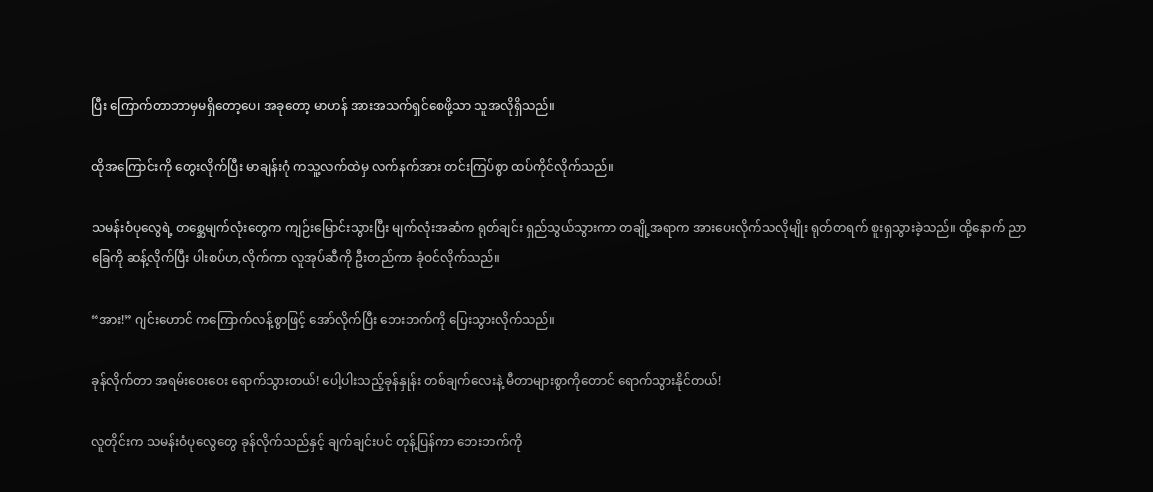ပြီး ကြောက်တာဘာမှမရှိတော့ပေ၊ အခုတော့ မာဟန် အားအသက်ရှင်စေဖို့သာ သူအလိုရှိသည်။

ထိုအကြောင်းကို တွေးလိုက်ပြီး မာချန်းဂုံ ကသူ့လက်ထဲမှ လက်နက်အား တင်းကြပ်စွာ ထပ်ကိုင်လိုက်သည်။

သမန်းဝံပုလွေရဲ့ တစ္ဆေမျက်လုံးတွေက ကျဉ်းမြောင်းသွားပြီး မျက်လုံးအဆံက ရုတ်ချင်း ရှည်သွယ်သွားကာ တချို့အရာက အားပေးလိုက်သလိုမျိုး ရုတ်တရက် စူးရှသွားခဲ့သည်။ ထို့နောက် ညာခြေကို ဆန့်လိုက်ပြီး ပါးစပ်ဟ,လိုက်ကာ လူအုပ်ဆီကို ဦးတည်ကာ ခုံဝင်လိုက်သည်။

“အား!” ဂျင်းဟောင် ကကြောက်လန့်စွာဖြင့် အော်လိုက်ပြီး ဘေးဘက်ကို ပြေးသွားလိုက်သည်။

ခုန်လိုက်တာ အရမ်းဝေးဝေး ရောက်သွားတယ်! ပေါ့ပါးသည့်ခုန်နှုန်း တစ်ချက်လေးနဲ့ မီတာများစွာကိုတောင် ရောက်သွားနိုင်တယ်!

လူတိုင်းက သမန်းဝံပုလွေတွေ ခုန်လိုက်သည်နှင့် ချက်ချင်းပင် တုန့်ပြန်ကာ ဘေးဘက်ကို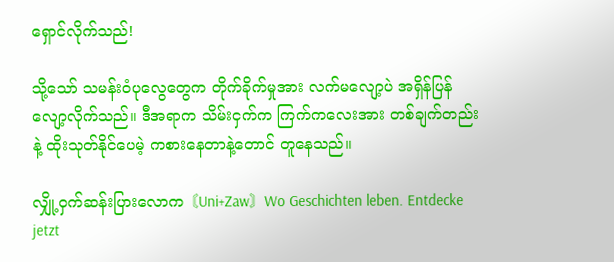ရှောင်လိုက်သည်!

သို့သော် သမန်းဝံပုလွေတွေက တိုက်ခိုက်မှုအား လက်မလျော့ပဲ အရှိန်ပြန်လျော့လိုက်သည်။ ဒီအရာက သိမ်းငှက်က ကြက်ကလေးအား တစ်ချက်တည်းနဲ့ ထိုးသုတ်နိုင်ပေမဲ့ ကစားနေတာနဲ့တောင် တူနေသည်။

လျှို့ဝှက်ဆန်းပြားလောက〘Uni+Zaw〙Wo Geschichten leben. Entdecke jetzt